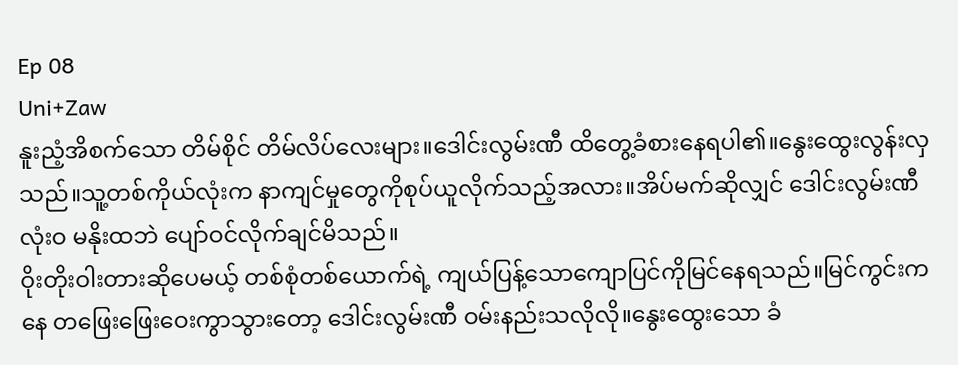Ep 08
Uni+Zaw
နူးညံ့အိစက်သော တိမ်စိုင် တိမ်လိပ်လေးများ။ဒေါင်းလွမ်းဏီ ထိတွေ့ခံစားနေရပါ၏။နွေးထွေးလွန်းလှသည်။သူ့တစ်ကိုယ်လုံးက နာကျင်မှုတွေကိုစုပ်ယူလိုက်သည့်အလား။အိပ်မက်ဆိုလျှင် ဒေါင်းလွမ်းဏီလုံးဝ မနိုးထဘဲ ပျော်ဝင်လိုက်ချင်မိသည်။
ဝိုးတိုးဝါးတားဆိုပေမယ့် တစ်စုံတစ်ယောက်ရဲ့ ကျယ်ပြန့်သောကျောပြင်ကိုမြင်နေရသည်။မြင်ကွင်းကနေ တဖြေးဖြေးဝေးကွာသွားတော့ ဒေါင်းလွမ်းဏီ ဝမ်းနည်းသလိုလို။နွေးထွေးသော ခံ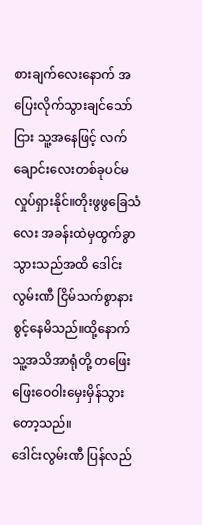စားချက်လေးနောက် အပြေးလိုက်သွားချင်သော်ငြား သူ့အနေဖြင့် လက်ချောင်းလေးတစ်ခုပင်မလှုပ်ရှားနိုင်။တိုးဖွဖွခြေသံလေး အခန်းထဲမှထွက်ခွာသွားသည်အထိ ဒေါင်းလွမ်းဏီ ငြိမ်သက်စွာနားစွင့်နေမိသည်။ထို့နောက် သူ့အသိအာရုံတို့ တဖြေးဖြေးဝေဝါးမှေးမှိန်သွားတော့သည်။
ဒေါင်းလွမ်းဏီ ပြန်လည်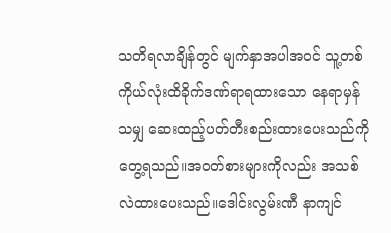သတိရလာချိန်တွင် မျက်နှာအပါအဝင် သူ့တစ်ကိုယ်လုံးထိခိုက်ဒဏ်ရာရထားသော နေရာမှန်သမျှ ဆေးထည့်ပတ်တီးစည်းထားပေးသည်ကို တွေ့ရသည်။အဝတ်စားများကိုလည်း အသစ်လဲထားပေးသည်။ဒေါင်းလွမ်းဏီ နာကျင်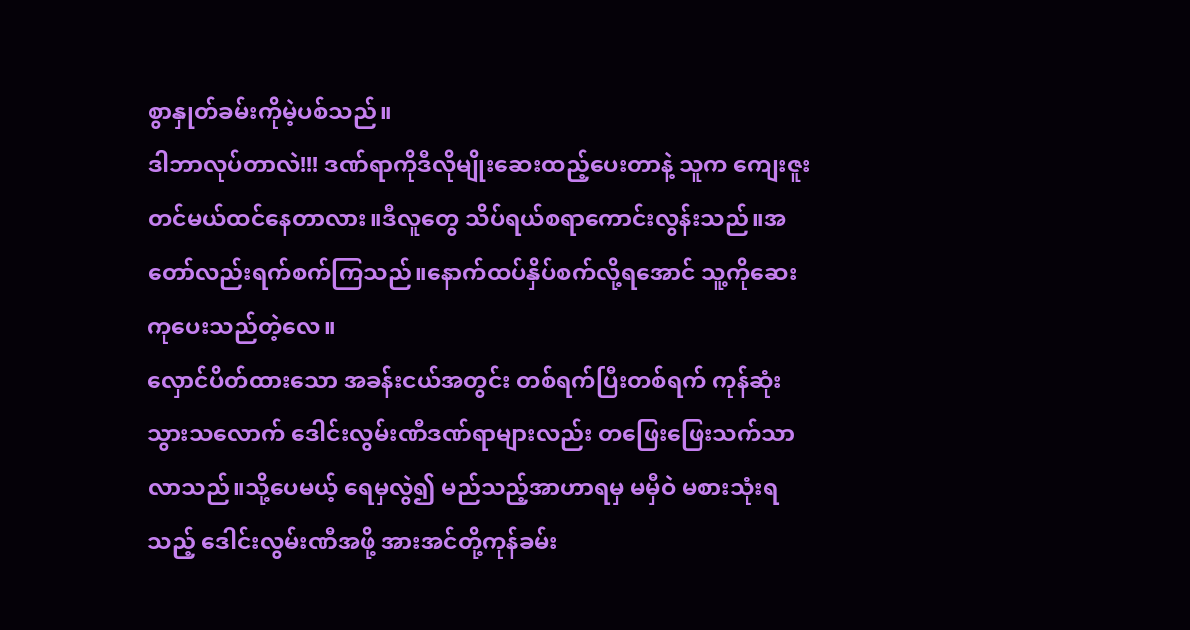စွာနှုတ်ခမ်းကိုမဲ့ပစ်သည်။
ဒါဘာလုပ်တာလဲ!!! ဒဏ်ရာကိုဒီလိုမျိုးဆေးထည့်ပေးတာနဲ့ သူက ကျေးဇူးတင်မယ်ထင်နေတာလား။ဒီလူတွေ သိပ်ရယ်စရာကောင်းလွန်းသည်။အတော်လည်းရက်စက်ကြသည်။နောက်ထပ်နှိပ်စက်လို့ရအောင် သူ့ကိုဆေးကုပေးသည်တဲ့လေ။
လှောင်ပိတ်ထားသော အခန်းငယ်အတွင်း တစ်ရက်ပြီးတစ်ရက် ကုန်ဆုံးသွားသလောက် ဒေါင်းလွမ်းဏီဒဏ်ရာများလည်း တဖြေးဖြေးသက်သာလာသည်။သို့ပေမယ့် ရေမှလွဲ၍ မည်သည့်အာဟာရမှ မမှီဝဲ မစားသုံးရသည့် ဒေါင်းလွမ်းဏီအဖို့ အားအင်တို့ကုန်ခမ်း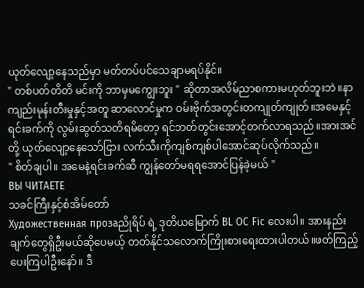ယုတ်လျော့နေသည်မှာ မတ်တပ်ပင်သေချာမရပ်နိုင်။
" တစ်ပတ်တိတိ မင်းကို ဘာမှမကျွေးဘူး " ဆိုတာအလိမ်ညာစကားမဟုတ်ဘူးဘဲ။နာကျည်းမုန်းတီးမှုနှင့်အတူ ဆာလောင်မှုက ဝမ်းဗိုက်အတွင်းတကျုတ်ကျုတ်။အမေနှင့် ရင်းခက်ကို လွမ်းဆွတ်သတိရမိတော့ ရင်ဘတ်တွင်းအောင့်တက်လာရသည်။အားအင်တို့ ယုတ်လျော့နေသော်ငြား လက်သီးကိုကျစ်ကျစ်ပါအောင်ဆုပ်လိုက်သည်။
" စိတ်ချပါ။ အမေနဲ့ရင်းခက်ဆီ ကျွန်တော်မရရအောင်ပြန်ခဲ့မယ် "
ВЫ ЧИТАЕТЕ
သခင်ကြီးနှင့်စံအိမ်တော်
Художественная прозаညိုရိပ် ရဲ့ ဒုတိယမြောက် BL OC Fic လေးပါ။ အားနည်းချက်တွေရှိဦးမယ်ဆိုပေမယ့် တတ်နိုင်သလောက်ကြိုးစားရေးထားပါတယ်။ဖတ်ကြည့်ပေးကြပါဦးနော်။ ဒီ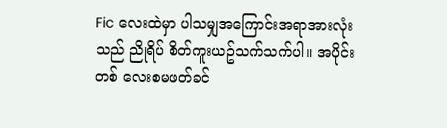Fic လေးထဲမှာ ပါသမျှအကြောင်းအရာအားလုံးသည် ညိုရိပ် စိတ်ကူးယဥ်သက်သက်ပါ။ အပိုင်းတစ် လေးစမဖတ်ခင်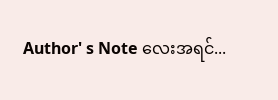Author' s Note လေးအရင်...